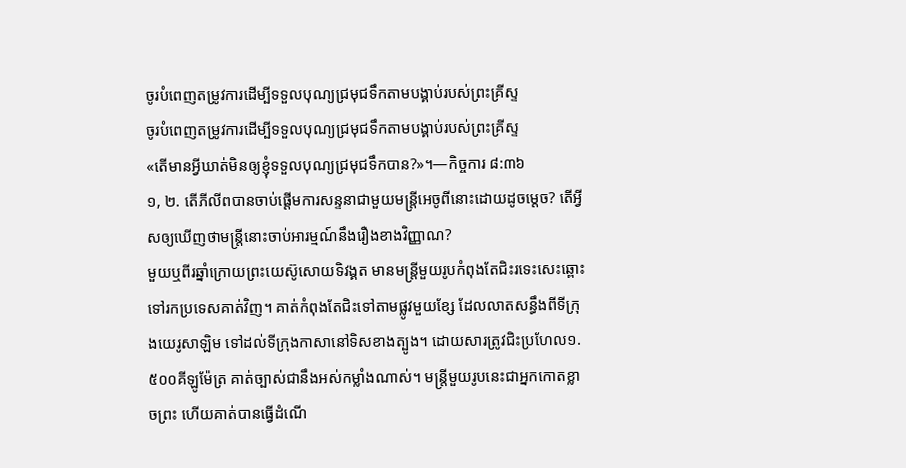ចូរបំពេញតម្រូវការដើម្បីទទួលបុណ្យជ្រមុជទឹកតាមបង្គាប់របស់ព្រះគ្រីស្ទ
ចូរបំពេញតម្រូវការដើម្បីទទួលបុណ្យជ្រមុជទឹកតាមបង្គាប់របស់ព្រះគ្រីស្ទ
«តើមានអ្វីឃាត់មិនឲ្យខ្ញុំទទួលបុណ្យជ្រមុជទឹកបាន?»។—កិច្ចការ ៨:៣៦
១, ២. តើភីលីពបានចាប់ផ្ដើមការសន្ទនាជាមួយមន្ត្រីអេចូពីនោះដោយដូចម្ដេច? តើអ្វីសឲ្យឃើញថាមន្ត្រីនោះចាប់អារម្មណ៍នឹងរឿងខាងវិញ្ញាណ?
មួយឬពីរឆ្នាំក្រោយព្រះយេស៊ូសោយទិវង្គត មានមន្ត្រីមួយរូបកំពុងតែជិះរទេះសេះឆ្ពោះទៅរកប្រទេសគាត់វិញ។ គាត់កំពុងតែជិះទៅតាមផ្លូវមួយខ្សែ ដែលលាតសន្ធឹងពីទីក្រុងយេរូសាឡិម ទៅដល់ទីក្រុងកាសានៅទិសខាងត្បូង។ ដោយសារត្រូវជិះប្រហែល១.៥០០គីឡូម៉ែត្រ គាត់ច្បាស់ជានឹងអស់កម្លាំងណាស់។ មន្ត្រីមួយរូបនេះជាអ្នកកោតខ្លាចព្រះ ហើយគាត់បានធ្វើដំណើ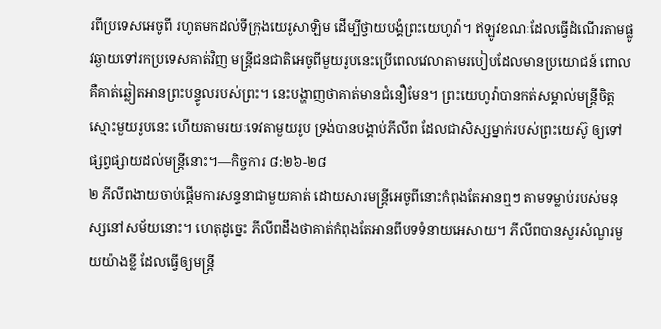រពីប្រទេសអេចូពី រហូតមកដល់ទីក្រុងយេរូសាឡិម ដើម្បីថ្វាយបង្គំព្រះយេហូវ៉ា។ ឥឡូវខណៈដែលធ្វើដំណើរតាមផ្លូវឆ្ងាយទៅរកប្រទេសគាត់វិញ មន្ត្រីជនជាតិអេចូពីមួយរូបនេះប្រើពេលវេលាតាមរបៀបដែលមានប្រយោជន៍ ពោលគឺគាត់ឆ្លៀតអានព្រះបន្ទូលរបស់ព្រះ។ នេះបង្ហាញថាគាត់មានជំនឿមែន។ ព្រះយេហូវ៉ាបានកត់សម្គាល់មន្ត្រីចិត្តស្មោះមួយរូបនេះ ហើយតាមរយៈទេវតាមួយរូប ទ្រង់បានបង្គាប់ភីលីព ដែលជាសិស្សម្នាក់របស់ព្រះយេស៊ូ ឲ្យទៅផ្សព្វផ្សាយដល់មន្ត្រីនោះ។—កិច្ចការ ៨:២៦-២៨
២ ភីលីពងាយចាប់ផ្ដើមការសន្ទនាជាមួយគាត់ ដោយសារមន្ត្រីអេចូពីនោះកំពុងតែអានឮៗ តាមទម្លាប់របស់មនុស្សនៅសម័យនោះ។ ហេតុដូច្នេះ ភីលីពដឹងថាគាត់កំពុងតែអានពីបទទំនាយអេសាយ។ ភីលីពបានសួរសំណួរមួយយ៉ាងខ្លី ដែលធ្វើឲ្យមន្ត្រី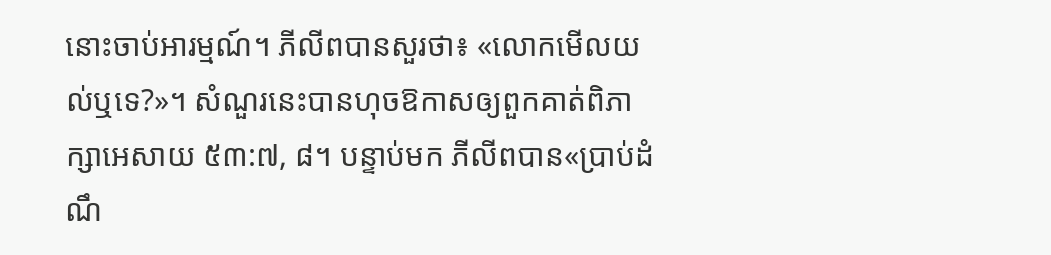នោះចាប់អារម្មណ៍។ ភីលីពបានសួរថា៖ «លោកមើលយល់ឬទេ?»។ សំណួរនេះបានហុចឱកាសឲ្យពួកគាត់ពិភាក្សាអេសាយ ៥៣:៧, ៨។ បន្ទាប់មក ភីលីពបាន«ប្រាប់ដំណឹ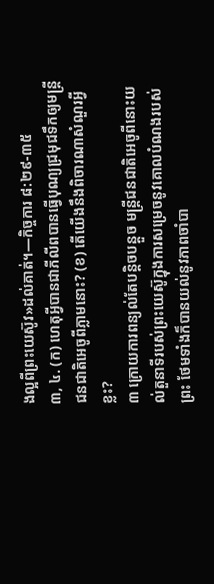ងល្អពីព្រះយេស៊ូវ»ដល់គាត់។—កិច្ចការ ៨:២៩-៣៥
៣, ៤. (ក) ហេតុអ្វីបានជាភីលីពបានធ្វើបុណ្យជ្រមុជទឹកឲ្យមន្ត្រីជនជាតិអេចូពីភ្លាមនោះ? (ខ) តើយើងនឹងពិចារណាសំណួរអ្វីខ្លះ?
៣ ក្រោយការពន្យល់តែបន្ដិចបន្តួច មន្ត្រីជនជាតិអេចូពីនោះយល់តួនាទីរបស់ព្រះយេស៊ូក្នុងការសម្រេចនូវគោលបំណងរបស់ព្រះ ថែមទាំងក៏បានយល់នូវភាពចាំបា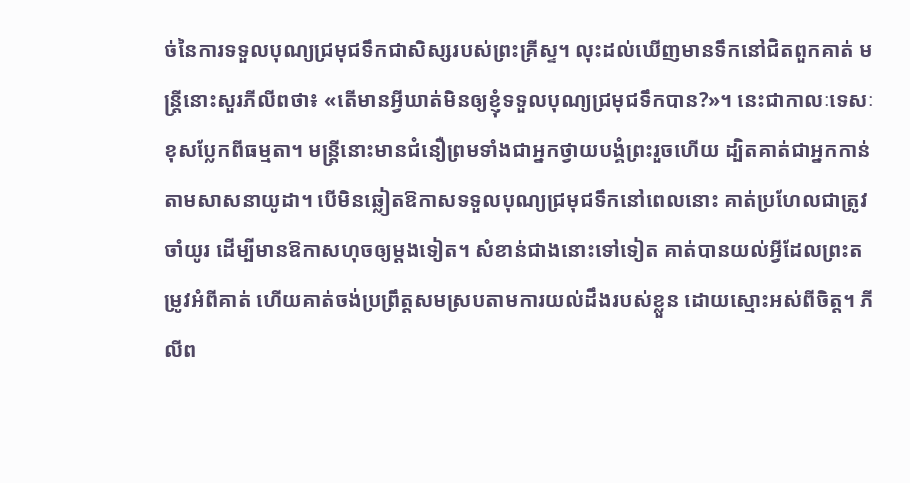ច់នៃការទទួលបុណ្យជ្រមុជទឹកជាសិស្សរបស់ព្រះគ្រីស្ទ។ លុះដល់ឃើញមានទឹកនៅជិតពួកគាត់ មន្ត្រីនោះសួរភីលីពថា៖ «តើមានអ្វីឃាត់មិនឲ្យខ្ញុំទទួលបុណ្យជ្រមុជទឹកបាន?»។ នេះជាកាលៈទេសៈខុសប្លែកពីធម្មតា។ មន្ត្រីនោះមានជំនឿព្រមទាំងជាអ្នកថ្វាយបង្គំព្រះរួចហើយ ដ្បិតគាត់ជាអ្នកកាន់តាមសាសនាយូដា។ បើមិនឆ្លៀតឱកាសទទួលបុណ្យជ្រមុជទឹកនៅពេលនោះ គាត់ប្រហែលជាត្រូវចាំយូរ ដើម្បីមានឱកាសហុចឲ្យម្ដងទៀត។ សំខាន់ជាងនោះទៅទៀត គាត់បានយល់អ្វីដែលព្រះតម្រូវអំពីគាត់ ហើយគាត់ចង់ប្រព្រឹត្តសមស្របតាមការយល់ដឹងរបស់ខ្លួន ដោយស្មោះអស់ពីចិត្ត។ ភីលីព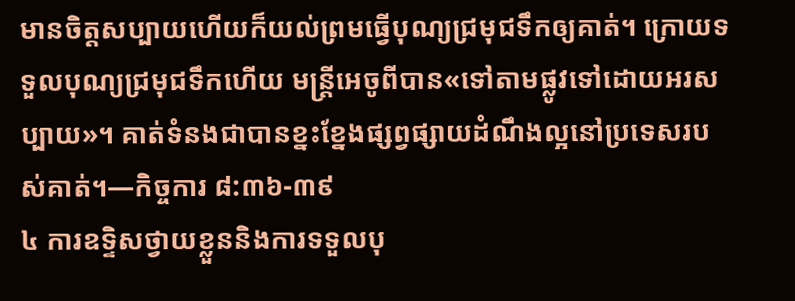មានចិត្តសប្បាយហើយក៏យល់ព្រមធ្វើបុណ្យជ្រមុជទឹកឲ្យគាត់។ ក្រោយទទួលបុណ្យជ្រមុជទឹកហើយ មន្ត្រីអេចូពីបាន«ទៅតាមផ្លូវទៅដោយអរសប្បាយ»។ គាត់ទំនងជាបានខ្នះខ្នែងផ្សព្វផ្សាយដំណឹងល្អនៅប្រទេសរបស់គាត់។—កិច្ចការ ៨:៣៦-៣៩
៤ ការឧទ្ទិសថ្វាយខ្លួននិងការទទួលបុ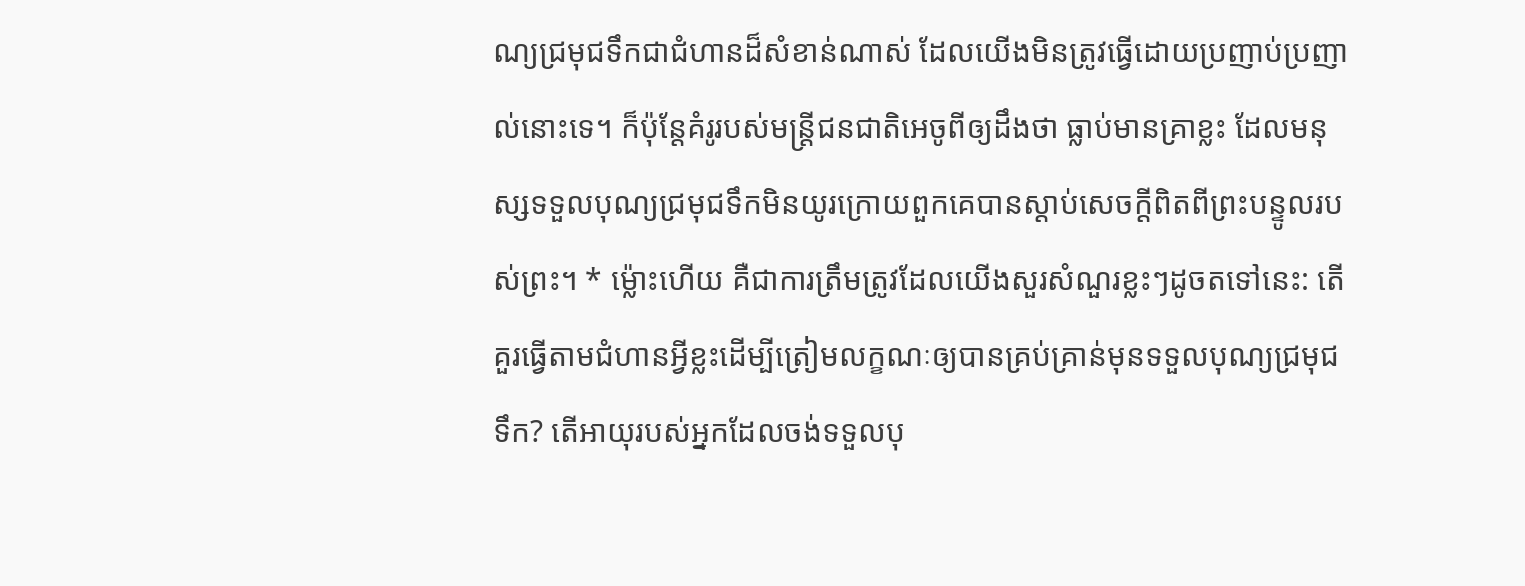ណ្យជ្រមុជទឹកជាជំហានដ៏សំខាន់ណាស់ ដែលយើងមិនត្រូវធ្វើដោយប្រញាប់ប្រញាល់នោះទេ។ ក៏ប៉ុន្តែគំរូរបស់មន្ត្រីជនជាតិអេចូពីឲ្យដឹងថា ធ្លាប់មានគ្រាខ្លះ ដែលមនុស្សទទួលបុណ្យជ្រមុជទឹកមិនយូរក្រោយពួកគេបានស្ដាប់សេចក្ដីពិតពីព្រះបន្ទូលរបស់ព្រះ។ * ម្ល៉ោះហើយ គឺជាការត្រឹមត្រូវដែលយើងសួរសំណួរខ្លះៗដូចតទៅនេះ: តើគួរធ្វើតាមជំហានអ្វីខ្លះដើម្បីត្រៀមលក្ខណៈឲ្យបានគ្រប់គ្រាន់មុនទទួលបុណ្យជ្រមុជទឹក? តើអាយុរបស់អ្នកដែលចង់ទទួលបុ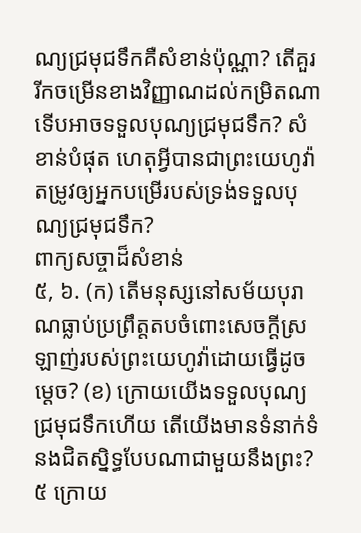ណ្យជ្រមុជទឹកគឺសំខាន់ប៉ុណ្ណា? តើគួររីកចម្រើនខាងវិញ្ញាណដល់កម្រិតណាទើបអាចទទួលបុណ្យជ្រមុជទឹក? សំខាន់បំផុត ហេតុអ្វីបានជាព្រះយេហូវ៉ាតម្រូវឲ្យអ្នកបម្រើរបស់ទ្រង់ទទួលបុណ្យជ្រមុជទឹក?
ពាក្យសច្ចាដ៏សំខាន់
៥, ៦. (ក) តើមនុស្សនៅសម័យបុរាណធ្លាប់ប្រព្រឹត្តតបចំពោះសេចក្ដីស្រឡាញ់របស់ព្រះយេហូវ៉ាដោយធ្វើដូចម្ដេច? (ខ) ក្រោយយើងទទួលបុណ្យជ្រមុជទឹកហើយ តើយើងមានទំនាក់ទំនងជិតស្និទ្ធបែបណាជាមួយនឹងព្រះ?
៥ ក្រោយ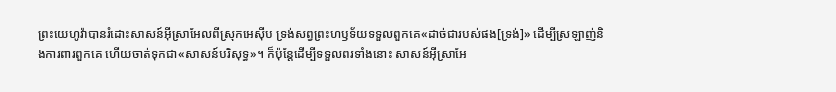ព្រះយេហូវ៉ាបានរំដោះសាសន៍អ៊ីស្រាអែលពីស្រុកអេស៊ីប ទ្រង់សព្វព្រះហឫទ័យទទួលពួកគេ«ដាច់ជារបស់ផង[ទ្រង់]» ដើម្បីស្រឡាញ់និងការពារពួកគេ ហើយចាត់ទុកជា«សាសន៍បរិសុទ្ធ»។ ក៏ប៉ុន្តែដើម្បីទទួលពរទាំងនោះ សាសន៍អ៊ីស្រាអែ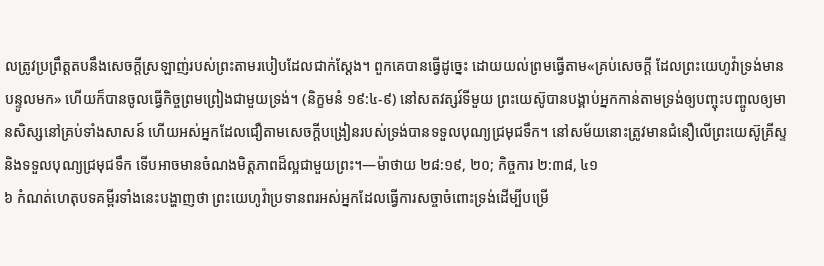លត្រូវប្រព្រឹត្តតបនឹងសេចក្ដីស្រឡាញ់របស់ព្រះតាមរបៀបដែលជាក់ស្តែង។ ពួកគេបានធ្វើដូច្នេះ ដោយយល់ព្រមធ្វើតាម«គ្រប់សេចក្ដី ដែលព្រះយេហូវ៉ាទ្រង់មានបន្ទូលមក» ហើយក៏បានចូលធ្វើកិច្ចព្រមព្រៀងជាមួយទ្រង់។ (និក្ខមនំ ១៩:៤-៩) នៅសតវត្សរ៍ទីមួយ ព្រះយេស៊ូបានបង្គាប់អ្នកកាន់តាមទ្រង់ឲ្យបញ្ចុះបញ្ចូលឲ្យមានសិស្សនៅគ្រប់ទាំងសាសន៍ ហើយអស់អ្នកដែលជឿតាមសេចក្ដីបង្រៀនរបស់ទ្រង់បានទទួលបុណ្យជ្រមុជទឹក។ នៅសម័យនោះត្រូវមានជំនឿលើព្រះយេស៊ូគ្រីស្ទនិងទទួលបុណ្យជ្រមុជទឹក ទើបអាចមានចំណងមិត្តភាពដ៏ល្អជាមួយព្រះ។—ម៉ាថាយ ២៨:១៩, ២០; កិច្ចការ ២:៣៨, ៤១
៦ កំណត់ហេតុបទគម្ពីរទាំងនេះបង្ហាញថា ព្រះយេហូវ៉ាប្រទានពរអស់អ្នកដែលធ្វើការសច្ចាចំពោះទ្រង់ដើម្បីបម្រើ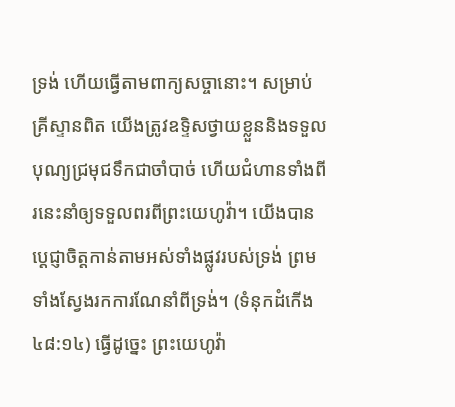ទ្រង់ ហើយធ្វើតាមពាក្យសច្ចានោះ។ សម្រាប់គ្រីស្ទានពិត យើងត្រូវឧទ្ទិសថ្វាយខ្លួននិងទទួលបុណ្យជ្រមុជទឹកជាចាំបាច់ ហើយជំហានទាំងពីរនេះនាំឲ្យទទួលពរពីព្រះយេហូវ៉ា។ យើងបានប្ដេជ្ញាចិត្តកាន់តាមអស់ទាំងផ្លូវរបស់ទ្រង់ ព្រមទាំងស្វែងរកការណែនាំពីទ្រង់។ (ទំនុកដំកើង ៤៨:១៤) ធ្វើដូច្នេះ ព្រះយេហូវ៉ា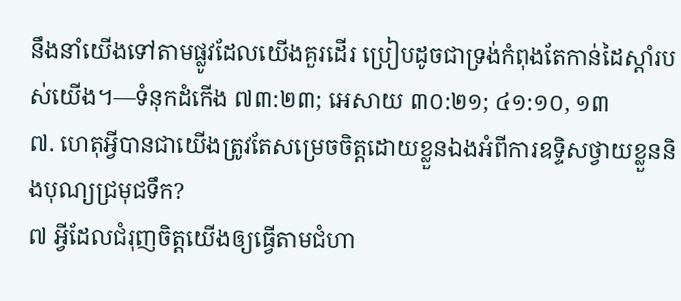នឹងនាំយើងទៅតាមផ្លូវដែលយើងគួរដើរ ប្រៀបដូចជាទ្រង់កំពុងតែកាន់ដៃស្ដាំរបស់យើង។—ទំនុកដំកើង ៧៣:២៣; អេសាយ ៣០:២១; ៤១:១០, ១៣
៧. ហេតុអ្វីបានជាយើងត្រូវតែសម្រេចចិត្តដោយខ្លួនឯងអំពីការឧទ្ទិសថ្វាយខ្លួននិងបុណ្យជ្រមុជទឹក?
៧ អ្វីដែលជំរុញចិត្តយើងឲ្យធ្វើតាមជំហា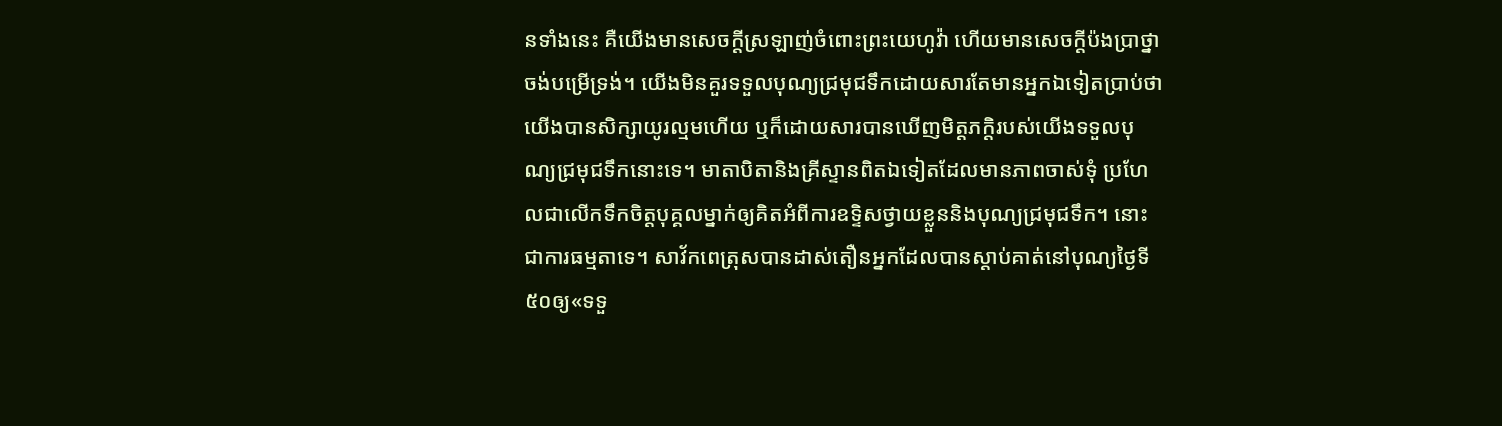នទាំងនេះ គឺយើងមានសេចក្ដីស្រឡាញ់ចំពោះព្រះយេហូវ៉ា ហើយមានសេចក្ដីប៉ងប្រាថ្នាចង់បម្រើទ្រង់។ យើងមិនគួរទទួលបុណ្យជ្រមុជទឹកដោយសារតែមានអ្នកឯទៀតប្រាប់ថា យើងបានសិក្សាយូរល្មមហើយ ឬក៏ដោយសារបានឃើញមិត្តភក្ដិរបស់យើងទទួលបុណ្យជ្រមុជទឹកនោះទេ។ មាតាបិតានិងគ្រីស្ទានពិតឯទៀតដែលមានភាពចាស់ទុំ ប្រហែលជាលើកទឹកចិត្តបុគ្គលម្នាក់ឲ្យគិតអំពីការឧទ្ទិសថ្វាយខ្លួននិងបុណ្យជ្រមុជទឹក។ នោះជាការធម្មតាទេ។ សាវ័កពេត្រុសបានដាស់តឿនអ្នកដែលបានស្ដាប់គាត់នៅបុណ្យថ្ងៃទី៥០ឲ្យ«ទទួ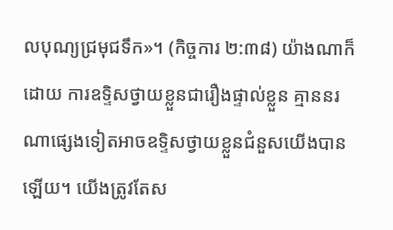លបុណ្យជ្រមុជទឹក»។ (កិច្ចការ ២:៣៨) យ៉ាងណាក៏ដោយ ការឧទ្ទិសថ្វាយខ្លួនជារឿងផ្ទាល់ខ្លួន គ្មាននរណាផ្សេងទៀតអាចឧទ្ទិសថ្វាយខ្លួនជំនួសយើងបានឡើយ។ យើងត្រូវតែស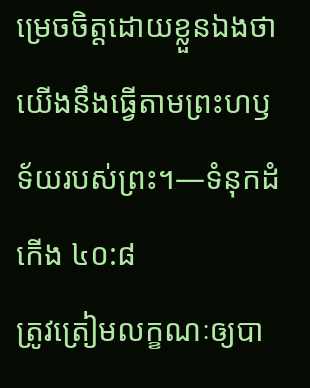ម្រេចចិត្តដោយខ្លួនឯងថា យើងនឹងធ្វើតាមព្រះហឫទ័យរបស់ព្រះ។—ទំនុកដំកើង ៤០:៨
ត្រូវត្រៀមលក្ខណៈឲ្យបា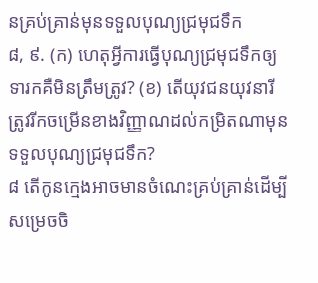នគ្រប់គ្រាន់មុនទទួលបុណ្យជ្រមុជទឹក
៨, ៩. (ក) ហេតុអ្វីការធ្វើបុណ្យជ្រមុជទឹកឲ្យទារកគឺមិនត្រឹមត្រូវ? (ខ) តើយុវជនយុវនារីត្រូវរីកចម្រើនខាងវិញ្ញាណដល់កម្រិតណាមុនទទួលបុណ្យជ្រមុជទឹក?
៨ តើកូនក្មេងអាចមានចំណេះគ្រប់គ្រាន់ដើម្បីសម្រេចចិ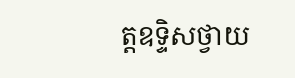ត្តឧទ្ទិសថ្វាយ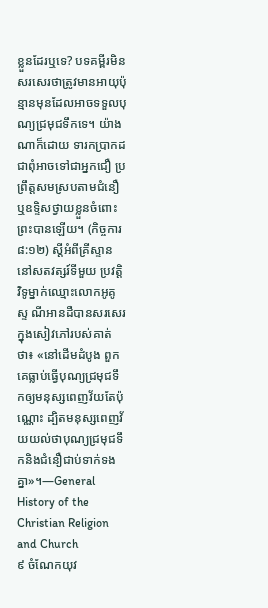ខ្លួនដែរឬទេ? បទគម្ពីរមិនសរសេរថាត្រូវមានអាយុប៉ុន្មានមុនដែលអាចទទួលបុណ្យជ្រមុជទឹកទេ។ យ៉ាងណាក៏ដោយ ទារកប្រាកដជាពុំអាចទៅជាអ្នកជឿ ប្រព្រឹត្តសមស្របតាមជំនឿ ឬឧទ្ទិសថ្វាយខ្លួនចំពោះព្រះបានឡើយ។ (កិច្ចការ ៨:១២) ស្តីអំពីគ្រីស្ទាននៅសតវត្សរ៍ទីមួយ ប្រវត្ដិវិទូម្នាក់ឈ្មោះលោកអូគូស្ទ ណីអានដឺបានសរសេរក្នុងសៀវភៅរបស់គាត់ថា៖ «នៅដើមដំបូង ពួកគេធ្លាប់ធ្វើបុណ្យជ្រមុជទឹកឲ្យមនុស្សពេញវ័យតែប៉ុណ្ណោះ ដ្បិតមនុស្សពេញវ័យយល់ថាបុណ្យជ្រមុជទឹកនិងជំនឿជាប់ទាក់ទងគ្នា»។—General History of the Christian Religion and Church
៩ ចំណែកយុវ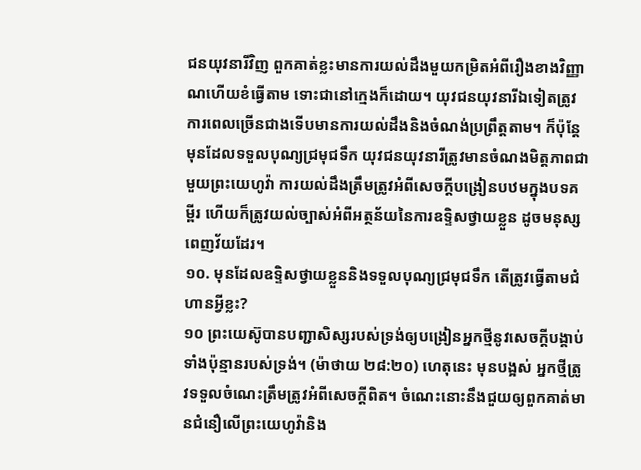ជនយុវនារីវិញ ពួកគាត់ខ្លះមានការយល់ដឹងមួយកម្រិតអំពីរឿងខាងវិញ្ញាណហើយខំធ្វើតាម ទោះជានៅក្មេងក៏ដោយ។ យុវជនយុវនារីឯទៀតត្រូវការពេលច្រើនជាងទើបមានការយល់ដឹងនិងចំណង់ប្រព្រឹត្តតាម។ ក៏ប៉ុន្តែ មុនដែលទទួលបុណ្យជ្រមុជទឹក យុវជនយុវនារីត្រូវមានចំណងមិត្តភាពជាមួយព្រះយេហូវ៉ា ការយល់ដឹងត្រឹមត្រូវអំពីសេចក្ដីបង្រៀនបឋមក្នុងបទគម្ពីរ ហើយក៏ត្រូវយល់ច្បាស់អំពីអត្ថន័យនៃការឧទ្ទិសថ្វាយខ្លួន ដូចមនុស្សពេញវ័យដែរ។
១០. មុនដែលឧទ្ទិសថ្វាយខ្លួននិងទទួលបុណ្យជ្រមុជទឹក តើត្រូវធ្វើតាមជំហានអ្វីខ្លះ?
១០ ព្រះយេស៊ូបានបញ្ជាសិស្សរបស់ទ្រង់ឲ្យបង្រៀនអ្នកថ្មីនូវសេចក្ដីបង្គាប់ទាំងប៉ុន្មានរបស់ទ្រង់។ (ម៉ាថាយ ២៨:២០) ហេតុនេះ មុនបង្អស់ អ្នកថ្មីត្រូវទទួលចំណេះត្រឹមត្រូវអំពីសេចក្ដីពិត។ ចំណេះនោះនឹងជួយឲ្យពួកគាត់មានជំនឿលើព្រះយេហូវ៉ានិង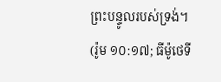ព្រះបន្ទូលរបស់ទ្រង់។ (រ៉ូម ១០:១៧; ធីម៉ូថេទី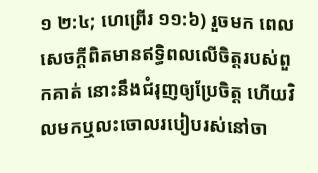១ ២:៤; ហេព្រើរ ១១:៦) រួចមក ពេលសេចក្ដីពិតមានឥទ្ធិពលលើចិត្តរបស់ពួកគាត់ នោះនឹងជំរុញឲ្យប្រែចិត្ត ហើយវិលមកឬលះចោលរបៀបរស់នៅចា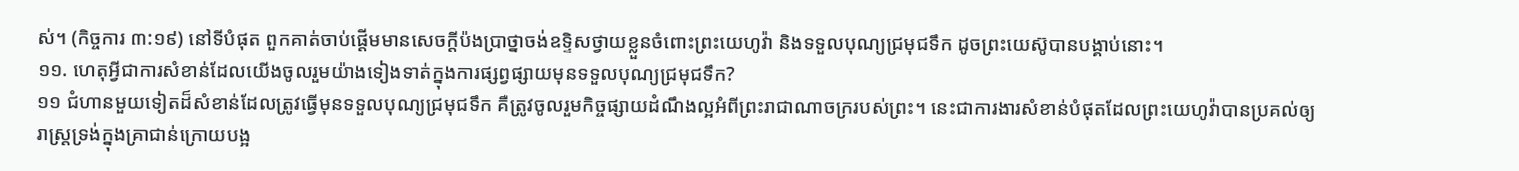ស់។ (កិច្ចការ ៣:១៩) នៅទីបំផុត ពួកគាត់ចាប់ផ្ដើមមានសេចក្ដីប៉ងប្រាថ្នាចង់ឧទ្ទិសថ្វាយខ្លួនចំពោះព្រះយេហូវ៉ា និងទទួលបុណ្យជ្រមុជទឹក ដូចព្រះយេស៊ូបានបង្គាប់នោះ។
១១. ហេតុអ្វីជាការសំខាន់ដែលយើងចូលរួមយ៉ាងទៀងទាត់ក្នុងការផ្សព្វផ្សាយមុនទទួលបុណ្យជ្រមុជទឹក?
១១ ជំហានមួយទៀតដ៏សំខាន់ដែលត្រូវធ្វើមុនទទួលបុណ្យជ្រមុជទឹក គឺត្រូវចូលរួមកិច្ចផ្សាយដំណឹងល្អអំពីព្រះរាជាណាចក្ររបស់ព្រះ។ នេះជាការងារសំខាន់បំផុតដែលព្រះយេហូវ៉ាបានប្រគល់ឲ្យរាស្ត្រទ្រង់ក្នុងគ្រាជាន់ក្រោយបង្អ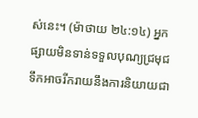ស់នេះ។ (ម៉ាថាយ ២៤:១៤) អ្នកផ្សាយមិនទាន់ទទួលបុណ្យជ្រមុជទឹកអាចរីករាយនឹងការនិយាយជា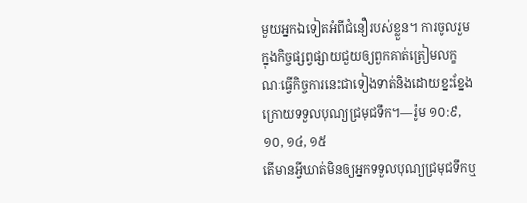មួយអ្នកឯទៀតអំពីជំនឿរបស់ខ្លួន។ ការចូលរួមក្នុងកិច្ចផ្សព្វផ្សាយជួយឲ្យពួកគាត់ត្រៀមលក្ខណៈធ្វើកិច្ចការនេះជាទៀងទាត់និងដោយខ្នះខ្នែងក្រោយទទួលបុណ្យជ្រមុជទឹក។—រ៉ូម ១០:៩, ១០, ១៤, ១៥
តើមានអ្វីឃាត់មិនឲ្យអ្នកទទួលបុណ្យជ្រមុជទឹកឬ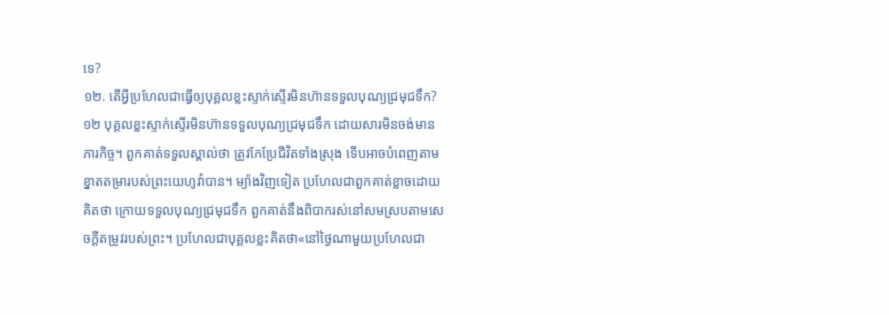ទេ?
១២. តើអ្វីប្រហែលជាធ្វើឲ្យបុគ្គលខ្លះស្ទាក់ស្ទើរមិនហ៊ានទទួលបុណ្យជ្រមុជទឹក?
១២ បុគ្គលខ្លះស្ទាក់ស្ទើរមិនហ៊ានទទួលបុណ្យជ្រមុជទឹក ដោយសារមិនចង់មានភារកិច្ច។ ពួកគាត់ទទួលស្គាល់ថា ត្រូវកែប្រែជីវិតទាំងស្រុង ទើបអាចបំពេញតាមខ្នាតតម្រារបស់ព្រះយេហូវ៉ាបាន។ ម្យ៉ាងវិញទៀត ប្រហែលជាពួកគាត់ខ្លាចដោយគិតថា ក្រោយទទួលបុណ្យជ្រមុជទឹក ពួកគាត់នឹងពិបាករស់នៅសមស្របតាមសេចក្ដីតម្រូវរបស់ព្រះ។ ប្រហែលជាបុគ្គលខ្លះគិតថា«នៅថ្ងៃណាមួយប្រហែលជា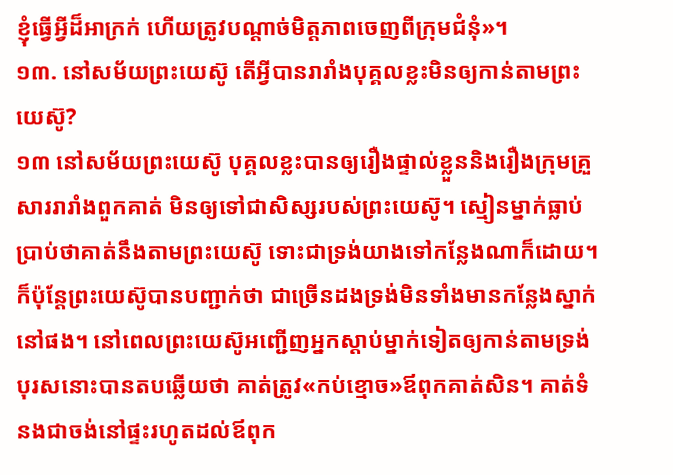ខ្ញុំធ្វើអ្វីដ៏អាក្រក់ ហើយត្រូវបណ្ដាច់មិត្តភាពចេញពីក្រុមជំនុំ»។
១៣. នៅសម័យព្រះយេស៊ូ តើអ្វីបានរារាំងបុគ្គលខ្លះមិនឲ្យកាន់តាមព្រះយេស៊ូ?
១៣ នៅសម័យព្រះយេស៊ូ បុគ្គលខ្លះបានឲ្យរឿងផ្ទាល់ខ្លួននិងរឿងក្រុមគ្រួសាររារាំងពួកគាត់ មិនឲ្យទៅជាសិស្សរបស់ព្រះយេស៊ូ។ ស្មៀនម្នាក់ធ្លាប់ប្រាប់ថាគាត់នឹងតាមព្រះយេស៊ូ ទោះជាទ្រង់យាងទៅកន្លែងណាក៏ដោយ។ ក៏ប៉ុន្តែព្រះយេស៊ូបានបញ្ជាក់ថា ជាច្រើនដងទ្រង់មិនទាំងមានកន្លែងស្នាក់នៅផង។ នៅពេលព្រះយេស៊ូអញ្ជើញអ្នកស្ដាប់ម្នាក់ទៀតឲ្យកាន់តាមទ្រង់ បុរសនោះបានតបឆ្លើយថា គាត់ត្រូវ«កប់ខ្មោច»ឪពុកគាត់សិន។ គាត់ទំនងជាចង់នៅផ្ទះរហូតដល់ឪពុក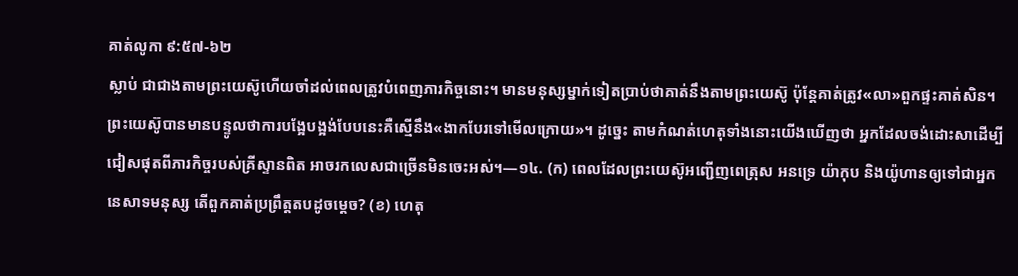គាត់លូកា ៩:៥៧-៦២
ស្លាប់ ជាជាងតាមព្រះយេស៊ូហើយចាំដល់ពេលត្រូវបំពេញភារកិច្ចនោះ។ មានមនុស្សម្នាក់ទៀតប្រាប់ថាគាត់នឹងតាមព្រះយេស៊ូ ប៉ុន្តែគាត់ត្រូវ«លា»ពួកផ្ទះគាត់សិន។ ព្រះយេស៊ូបានមានបន្ទូលថាការបង្អែបង្អង់បែបនេះគឺស្មើនឹង«ងាកបែរទៅមើលក្រោយ»។ ដូច្នេះ តាមកំណត់ហេតុទាំងនោះយើងឃើញថា អ្នកដែលចង់ដោះសាដើម្បីជៀសផុតពីភារកិច្ចរបស់គ្រីស្ទានពិត អាចរកលេសជាច្រើនមិនចេះអស់។—១៤. (ក) ពេលដែលព្រះយេស៊ូអញ្ជើញពេត្រុស អនទ្រេ យ៉ាកុប និងយ៉ូហានឲ្យទៅជាអ្នកនេសាទមនុស្ស តើពួកគាត់ប្រព្រឹត្តតបដូចម្ដេច? (ខ) ហេតុ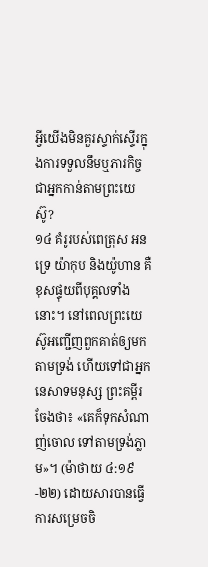អ្វីយើងមិនគួរស្ទាក់ស្ទើរក្នុងការទទួលនឹមឬភារកិច្ចជាអ្នកកាន់តាមព្រះយេស៊ូ?
១៤ គំរូរបស់ពេត្រុស អនទ្រេ យ៉ាកុប និងយ៉ូហាន គឺខុសផ្ទុយពីបុគ្គលទាំងនោះ។ នៅពេលព្រះយេស៊ូអញ្ជើញពួកគាត់ឲ្យមកតាមទ្រង់ ហើយទៅជាអ្នកនេសាទមនុស្ស ព្រះគម្ពីរចែងថា៖ «គេក៏ទុកសំណាញ់ចោល ទៅតាមទ្រង់ភ្លាម»។ (ម៉ាថាយ ៤:១៩-២២) ដោយសារបានធ្វើការសម្រេចចិ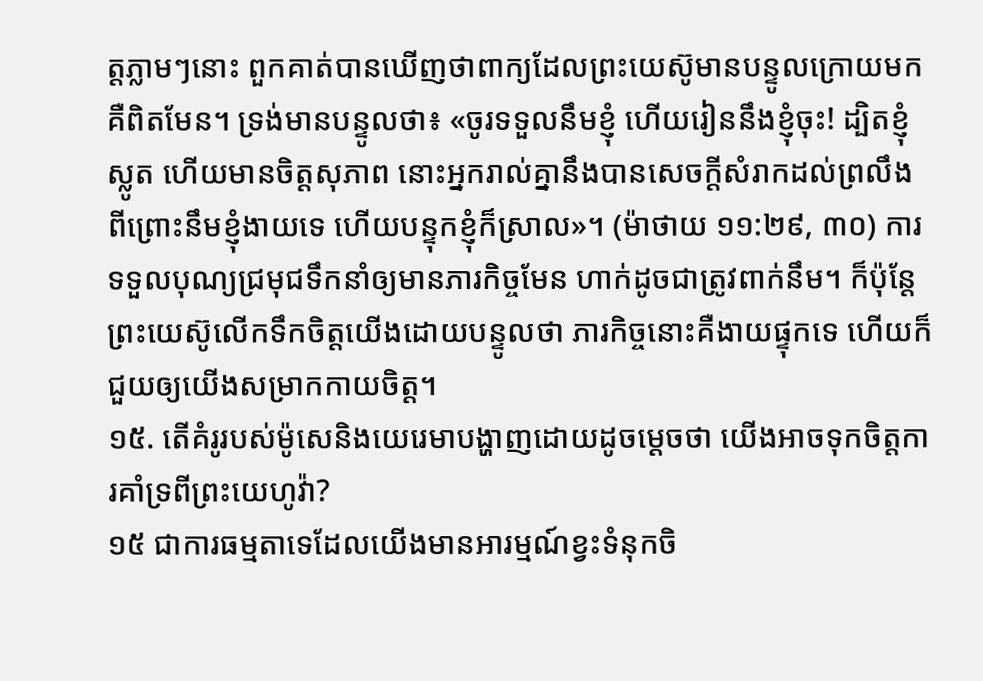ត្តភ្លាមៗនោះ ពួកគាត់បានឃើញថាពាក្យដែលព្រះយេស៊ូមានបន្ទូលក្រោយមក គឺពិតមែន។ ទ្រង់មានបន្ទូលថា៖ «ចូរទទួលនឹមខ្ញុំ ហើយរៀននឹងខ្ញុំចុះ! ដ្បិតខ្ញុំស្លូត ហើយមានចិត្តសុភាព នោះអ្នករាល់គ្នានឹងបានសេចក្ដីសំរាកដល់ព្រលឹង ពីព្រោះនឹមខ្ញុំងាយទេ ហើយបន្ទុកខ្ញុំក៏ស្រាល»។ (ម៉ាថាយ ១១:២៩, ៣០) ការទទួលបុណ្យជ្រមុជទឹកនាំឲ្យមានភារកិច្ចមែន ហាក់ដូចជាត្រូវពាក់នឹម។ ក៏ប៉ុន្តែព្រះយេស៊ូលើកទឹកចិត្តយើងដោយបន្ទូលថា ភារកិច្ចនោះគឺងាយផ្ទុកទេ ហើយក៏ជួយឲ្យយើងសម្រាកកាយចិត្ត។
១៥. តើគំរូរបស់ម៉ូសេនិងយេរេមាបង្ហាញដោយដូចម្ដេចថា យើងអាចទុកចិត្តការគាំទ្រពីព្រះយេហូវ៉ា?
១៥ ជាការធម្មតាទេដែលយើងមានអារម្មណ៍ខ្វះទំនុកចិ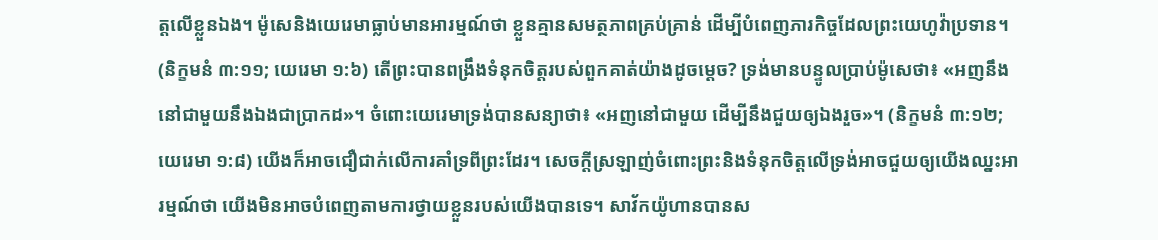ត្តលើខ្លួនឯង។ ម៉ូសេនិងយេរេមាធ្លាប់មានអារម្មណ៍ថា ខ្លួនគ្មានសមត្ថភាពគ្រប់គ្រាន់ ដើម្បីបំពេញភារកិច្ចដែលព្រះយេហូវ៉ាប្រទាន។ (និក្ខមនំ ៣:១១; យេរេមា ១:៦) តើព្រះបានពង្រឹងទំនុកចិត្តរបស់ពួកគាត់យ៉ាងដូចម្ដេច? ទ្រង់មានបន្ទូលប្រាប់ម៉ូសេថា៖ «អញនឹងនៅជាមួយនឹងឯងជាប្រាកដ»។ ចំពោះយេរេមាទ្រង់បានសន្យាថា៖ «អញនៅជាមួយ ដើម្បីនឹងជួយឲ្យឯងរួច»។ (និក្ខមនំ ៣:១២; យេរេមា ១:៨) យើងក៏អាចជឿជាក់លើការគាំទ្រពីព្រះដែរ។ សេចក្ដីស្រឡាញ់ចំពោះព្រះនិងទំនុកចិត្តលើទ្រង់អាចជួយឲ្យយើងឈ្នះអារម្មណ៍ថា យើងមិនអាចបំពេញតាមការថ្វាយខ្លួនរបស់យើងបានទេ។ សាវ័កយ៉ូហានបានស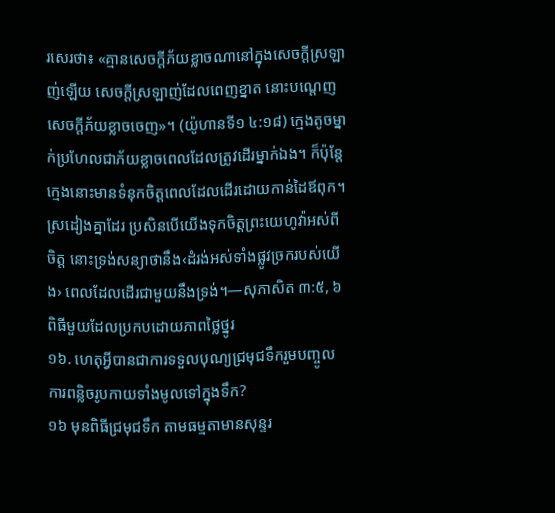រសេរថា៖ «គ្មានសេចក្ដីភ័យខ្លាចណានៅក្នុងសេចក្ដីស្រឡាញ់ឡើយ សេចក្ដីស្រឡាញ់ដែលពេញខ្នាត នោះបណ្ដេញសេចក្ដីភ័យខ្លាចចេញ»។ (យ៉ូហានទី១ ៤:១៨) ក្មេងតូចម្នាក់ប្រហែលជាភ័យខ្លាចពេលដែលត្រូវដើរម្នាក់ឯង។ ក៏ប៉ុន្តែក្មេងនោះមានទំនុកចិត្តពេលដែលដើរដោយកាន់ដៃឪពុក។ ស្រដៀងគ្នាដែរ ប្រសិនបើយើងទុកចិត្តព្រះយេហូវ៉ាអស់ពីចិត្ត នោះទ្រង់សន្យាថានឹង‹ដំរង់អស់ទាំងផ្លូវច្រករបស់យើង› ពេលដែលដើរជាមួយនឹងទ្រង់។—សុភាសិត ៣:៥, ៦
ពិធីមួយដែលប្រកបដោយភាពថ្លៃថ្នូរ
១៦. ហេតុអ្វីបានជាការទទួលបុណ្យជ្រមុជទឹករួមបញ្ចូលការពន្លិចរូបកាយទាំងមូលទៅក្នុងទឹក?
១៦ មុនពិធីជ្រមុជទឹក តាមធម្មតាមានសុន្ទរ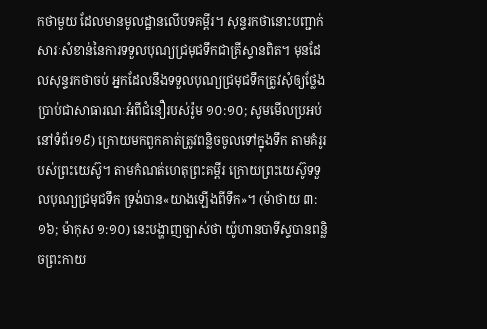កថាមួយ ដែលមានមូលដ្ឋានលើបទគម្ពីរ។ សុន្ទរកថានោះបញ្ជាក់សារៈសំខាន់នៃការទទួលបុណ្យជ្រមុជទឹកជាគ្រីស្ទានពិត។ មុនដែលសុន្ទរកថាចប់ អ្នកដែលនឹងទទួលបុណ្យជ្រមុជទឹកត្រូវសុំឲ្យថ្លែងប្រាប់ជាសាធារណៈអំពីជំនឿរបស់រ៉ូម ១០:១០; សូមមើលប្រអប់នៅទំព័រ១៩) ក្រោយមកពួកគាត់ត្រូវពន្លិចចូលទៅក្នុងទឹក តាមគំរូរបស់ព្រះយេស៊ូ។ តាមកំណត់ហេតុព្រះគម្ពីរ ក្រោយព្រះយេស៊ូទទួលបុណ្យជ្រមុជទឹក ទ្រង់បាន«យាងឡើងពីទឹក»។ (ម៉ាថាយ ៣:១៦; ម៉ាកុស ១:១០) នេះបង្ហាញច្បាស់ថា យ៉ូហានបាទីស្ទបានពន្លិចព្រះកាយ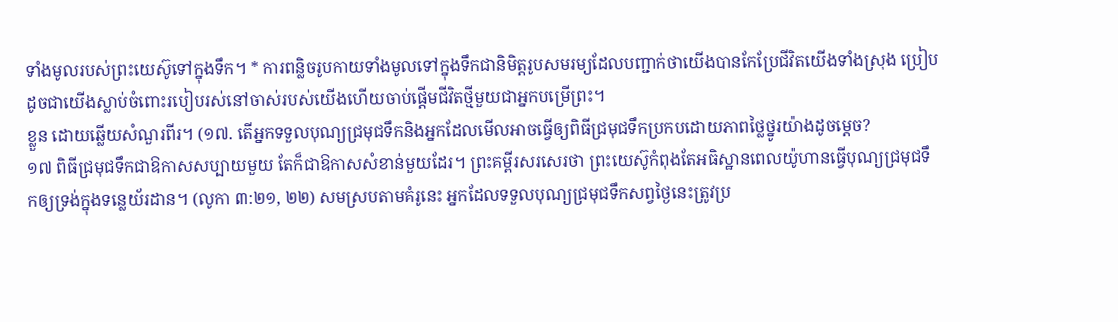ទាំងមូលរបស់ព្រះយេស៊ូទៅក្នុងទឹក។ * ការពន្លិចរូបកាយទាំងមូលទៅក្នុងទឹកជានិមិត្តរូបសមរម្យដែលបញ្ជាក់ថាយើងបានកែប្រែជីវិតយើងទាំងស្រុង ប្រៀបដូចជាយើងស្លាប់ចំពោះរបៀបរស់នៅចាស់របស់យើងហើយចាប់ផ្ដើមជីវិតថ្មីមួយជាអ្នកបម្រើព្រះ។
ខ្លួន ដោយឆ្លើយសំណួរពីរ។ (១៧. តើអ្នកទទួលបុណ្យជ្រមុជទឹកនិងអ្នកដែលមើលអាចធ្វើឲ្យពិធីជ្រមុជទឹកប្រកបដោយភាពថ្លៃថ្នូរយ៉ាងដូចម្ដេច?
១៧ ពិធីជ្រមុជទឹកជាឱកាសសប្បាយមួយ តែក៏ជាឱកាសសំខាន់មួយដែរ។ ព្រះគម្ពីរសរសេរថា ព្រះយេស៊ូកំពុងតែអធិស្ឋានពេលយ៉ូហានធ្វើបុណ្យជ្រមុជទឹកឲ្យទ្រង់ក្នុងទន្លេយ័រដាន។ (លូកា ៣:២១, ២២) សមស្របតាមគំរូនេះ អ្នកដែលទទួលបុណ្យជ្រមុជទឹកសព្វថ្ងៃនេះត្រូវប្រ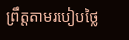ព្រឹត្តតាមរបៀបថ្លៃ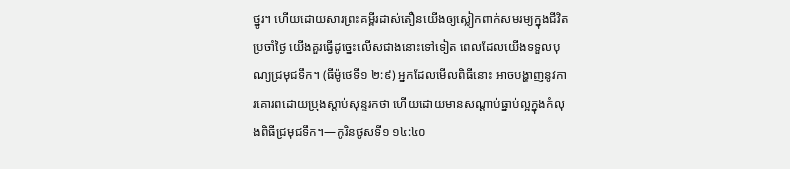ថ្នូរ។ ហើយដោយសារព្រះគម្ពីរដាស់តឿនយើងឲ្យស្លៀកពាក់សមរម្យក្នុងជីវិតប្រចាំថ្ងៃ យើងគួរធ្វើដូច្នេះលើសជាងនោះទៅទៀត ពេលដែលយើងទទួលបុណ្យជ្រមុជទឹក។ (ធីម៉ូថេទី១ ២:៩) អ្នកដែលមើលពិធីនោះ អាចបង្ហាញនូវការគោរពដោយប្រុងស្ដាប់សុន្ទរកថា ហើយដោយមានសណ្ដាប់ធ្នាប់ល្អក្នុងកំលុងពិធីជ្រមុជទឹក។—កូរិនថូសទី១ ១៤:៤០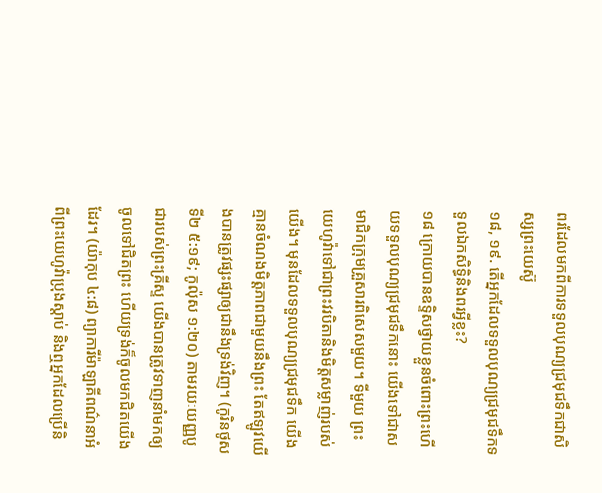ពរដែលមកពីការទទួលបុណ្យជ្រមុជទឹកជាសិស្សព្រះយេស៊ូ
១៨, ១៩. តើអ្នកដែលទទួលបុណ្យជ្រមុជទឹកទទួលឯកសិទ្ធិនិងពរអ្វីខ្លះ?
១៨ ក្រោយបានឧទ្ទិសថ្វាយខ្លួនចំពោះព្រះហើយទទួលបុណ្យជ្រមុជទឹកនោះ យើងទៅជាសមាជិកក្រុមគ្រួសារពិសេសមួយ។ ទីមួយ ព្រះយេហូវ៉ាទៅជាព្រះវរបិតានិងមិត្តសម្លាញ់របស់យើង។ មុនដែលទទួលបុណ្យជ្រមុជទឹក យើងគ្មានចំណងមិត្តភាពជាមួយនឹងព្រះ តែឥឡូវយើងបានត្រូវផ្សះផ្សាឲ្យជានឹងទ្រង់វិញ។ (កូរិនថូសទី២ ៥:១៩; កូល៉ុស ១:២០) តាមរយៈយញ្ញបូជារបស់ព្រះគ្រីស្ទ យើងបានត្រូវទាញនាំមកឲ្យចូលទៅជិតព្រះ ហើយទ្រង់ក៏ចូលមកជិតយើងដែរ។ (យ៉ាកុប ៤:៨) ព្យាការីម៉ាឡាគីពណ៌នាអំពីព្រះយេហូវ៉ាប្រុងស្ដាប់ និងឮអ្នកដែលប្រើនិ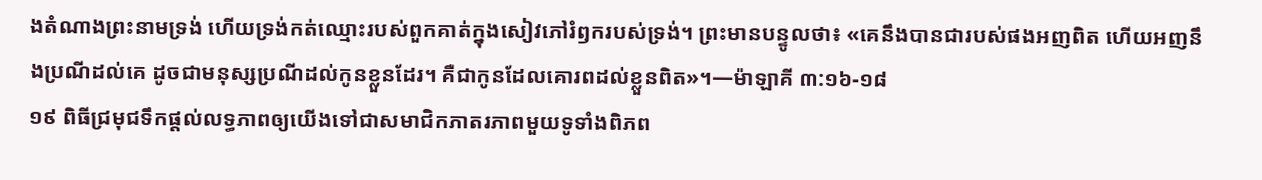ងតំណាងព្រះនាមទ្រង់ ហើយទ្រង់កត់ឈ្មោះរបស់ពួកគាត់ក្នុងសៀវភៅរំឭករបស់ទ្រង់។ ព្រះមានបន្ទូលថា៖ «គេនឹងបានជារបស់ផងអញពិត ហើយអញនឹងប្រណីដល់គេ ដូចជាមនុស្សប្រណីដល់កូនខ្លួនដែរ។ គឺជាកូនដែលគោរពដល់ខ្លួនពិត»។—ម៉ាឡាគី ៣:១៦-១៨
១៩ ពិធីជ្រមុជទឹកផ្ដល់លទ្ធភាពឲ្យយើងទៅជាសមាជិកភាតរភាពមួយទូទាំងពិភព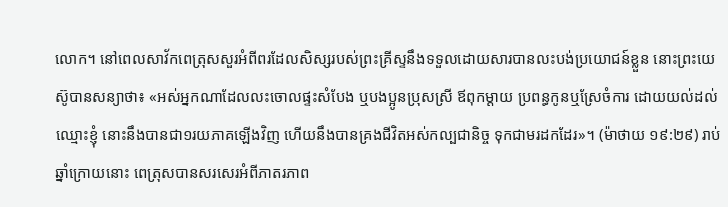លោក។ នៅពេលសាវ័កពេត្រុសសួរអំពីពរដែលសិស្សរបស់ព្រះគ្រីស្ទនឹងទទួលដោយសារបានលះបង់ប្រយោជន៍ខ្លួន នោះព្រះយេស៊ូបានសន្យាថា៖ «អស់អ្នកណាដែលលះចោលផ្ទះសំបែង ឬបងប្អូនប្រុសស្រី ឪពុកម្ដាយ ប្រពន្ធកូនឬស្រែចំការ ដោយយល់ដល់ឈ្មោះខ្ញុំ នោះនឹងបានជា១រយភាគឡើងវិញ ហើយនឹងបានគ្រងជីវិតអស់កល្បជានិច្ច ទុកជាមរដកដែរ»។ (ម៉ាថាយ ១៩:២៩) រាប់ឆ្នាំក្រោយនោះ ពេត្រុសបានសរសេរអំពីភាតរភាព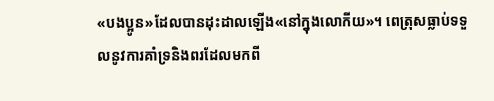«បងប្អូន»ដែលបានដុះដាលឡើង«នៅក្នុងលោកីយ»។ ពេត្រុសធ្លាប់ទទួលនូវការគាំទ្រនិងពរដែលមកពី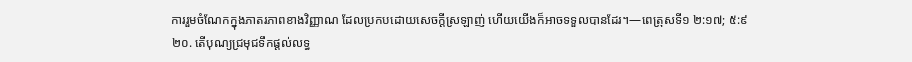ការរួមចំណែកក្នុងភាតរភាពខាងវិញ្ញាណ ដែលប្រកបដោយសេចក្ដីស្រឡាញ់ ហើយយើងក៏អាចទទួលបានដែរ។—ពេត្រុសទី១ ២:១៧; ៥:៩
២០. តើបុណ្យជ្រមុជទឹកផ្ដល់លទ្ធ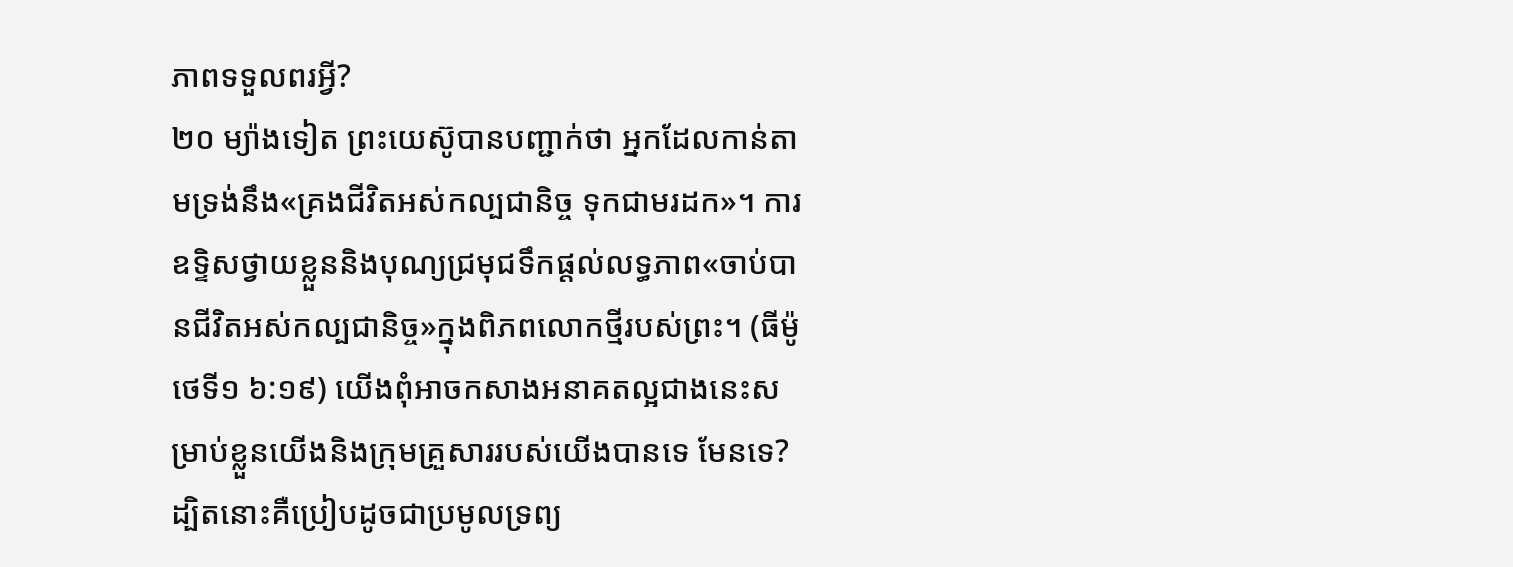ភាពទទួលពរអ្វី?
២០ ម្យ៉ាងទៀត ព្រះយេស៊ូបានបញ្ជាក់ថា អ្នកដែលកាន់តាមទ្រង់នឹង«គ្រងជីវិតអស់កល្បជានិច្ច ទុកជាមរដក»។ ការឧទ្ទិសថ្វាយខ្លួននិងបុណ្យជ្រមុជទឹកផ្ដល់លទ្ធភាព«ចាប់បានជីវិតអស់កល្បជានិច្ច»ក្នុងពិភពលោកថ្មីរបស់ព្រះ។ (ធីម៉ូថេទី១ ៦:១៩) យើងពុំអាចកសាងអនាគតល្អជាងនេះសម្រាប់ខ្លួនយើងនិងក្រុមគ្រួសាររបស់យើងបានទេ មែនទេ? ដ្បិតនោះគឺប្រៀបដូចជាប្រមូលទ្រព្យ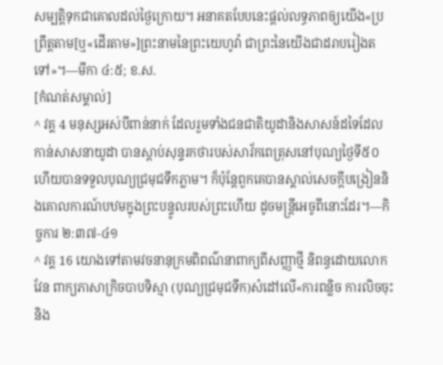សម្បត្ដិទុកជាគោលដល់ថ្ងៃក្រោយ។ អនាគតបែបនេះផ្ដល់លទ្ធភាពឲ្យយើង«ប្រព្រឹត្តតាម[ឬ«ដើរតាម»]ព្រះនាមនៃព្រះយេហូវ៉ា ជាព្រះនៃយើងជាដរាបរៀងតទៅ»។—មីកា ៤:៥; ខ.ស.
[កំណត់សម្គាល់]
^ វគ្គ 4 មនុស្សអស់បីពាន់នាក់ ដែលរួមទាំងជនជាតិយូដានិងសាសន៍ដទៃដែលកាន់សាសនាយូដា បានស្ដាប់សុន្ទរកថារបស់សាវ័កពេត្រុសនៅបុណ្យថ្ងៃទី៥០ ហើយបានទទួលបុណ្យជ្រមុជទឹកភ្លាម។ ក៏ប៉ុន្តែពួកគេបានស្គាល់សេចក្ដីបង្រៀននិងគោលការណ៍បឋមក្នុងព្រះបន្ទូលរបស់ព្រះហើយ ដូចមន្ត្រីអេចូពីនោះដែរ។—កិច្ចការ ២:៣៧-៤១
^ វគ្គ 16 យោងទៅតាមវចនានុក្រមពិពណ៌នាពាក្យពីសញ្ញាថ្មី និពន្ធដោយលោកវែន ពាក្យភាសាក្រិចបាបទិស្មា (បុណ្យជ្រមុជទឹក)សំដៅលើ«ការពន្លិច ការលិចចុះ និង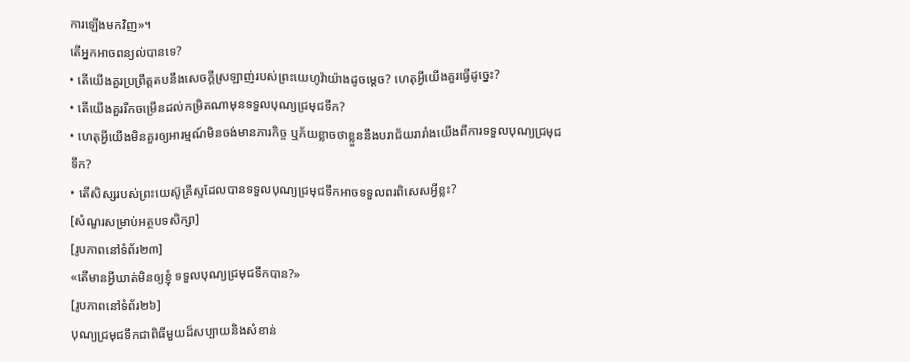ការឡើងមកវិញ»។
តើអ្នកអាចពន្យល់បានទេ?
• តើយើងគួរប្រព្រឹត្តតបនឹងសេចក្ដីស្រឡាញ់របស់ព្រះយេហូវ៉ាយ៉ាងដូចម្ដេច? ហេតុអ្វីយើងគួរធ្វើដូច្នេះ?
• តើយើងគួររីកចម្រើនដល់កម្រិតណាមុនទទួលបុណ្យជ្រមុជទឹក?
• ហេតុអ្វីយើងមិនគួរឲ្យអារម្មណ៍មិនចង់មានភារកិច្ច ឬភ័យខ្លាចថាខ្លួននឹងបរាជ័យរារាំងយើងពីការទទួលបុណ្យជ្រមុជទឹក?
• តើសិស្សរបស់ព្រះយេស៊ូគ្រីស្ទដែលបានទទួលបុណ្យជ្រមុជទឹកអាចទទួលពរពិសេសអ្វីខ្លះ?
[សំណួរសម្រាប់អត្ថបទសិក្សា]
[រូបភាពនៅទំព័រ២៣]
«តើមានអ្វីឃាត់មិនឲ្យខ្ញុំ ទទួលបុណ្យជ្រមុជទឹកបាន?»
[រូបភាពនៅទំព័រ២៦]
បុណ្យជ្រមុជទឹកជាពិធីមួយដ៏សប្បាយនិងសំខាន់